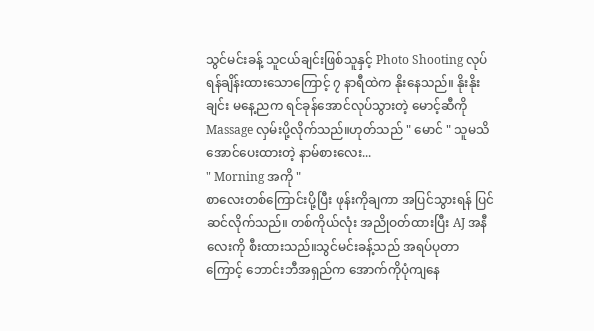သွင်မင်းခန့် သူငယ်ချင်းဖြစ်သူနှင့် Photo Shooting လုပ်ရန်ချိန်းထားသောကြောင့် ၇ နာရီထဲက နိုးနေသည်။ နိုးနိုးချင်း မနေ့ညက ရင်ခုန်အောင်လုပ်သွားတဲ့ မောင့်ဆီကို Massage လှမ်းပို့လိုက်သည်။ဟုတ်သည် " မောင် " သူမသိအောင်ပေးထားတဲ့ နာမ်စားလေး...
" Morning အကို "
စာလေးတစ်ကြောင်းပို့ပြီး ဖုန်းကိုချကာ အပြင်သွားရန် ပြင်ဆင်လိုက်သည်။ တစ်ကိုယ်လုံး အညိုဝတ်ထားပြီး AJ အနီလေးကို စီးထားသည်။သွင်မင်းခန့်သည် အရပ်ပုတာကြောင့် ဘောင်းဘီအရှည်က အောက်ကိုပုံကျနေ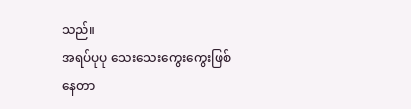သည်။
အရပ်ပုပု သေးသေးကွေးကွေးဖြစ်နေတာ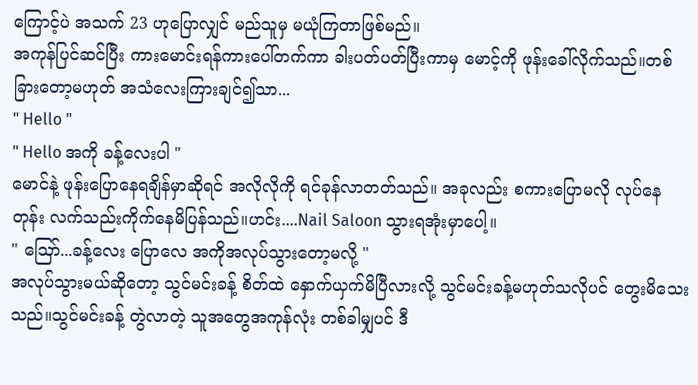ကြောင့်ပဲ အသက် 23 ဟုပြောလျှင် မည်သူမှ မယုံကြတာဖြစ်မည်။
အကုန်ပြင်ဆင်ပြီး ကားမောင်းရန်ကားပေါ်တက်ကာ ခါးပတ်ပတ်ပြီးကာမှ မောင့်ကို ဖုန်းခေါ်လိုက်သည်။တစ်ခြားတော့မဟုတ် အသံလေးကြားချင်၍သာ...
" Hello "
" Hello အကို ခန့်လေးပါ "
မောင်နဲ့ ဖုန်းပြောနေရချိန်မှာဆိုရင် အလိုလိုကို ရင်ခုန်လာတတ်သည်။ အခုလည်း စကားပြောမလို လုပ်နေတုန်း လက်သည်းကိုက်နေမိပြန်သည်။ဟင်း....Nail Saloon သွားရအုံးမှာပေါ့။
" ဪ...ခန့်လေး ပြောလေ အကိုအလုပ်သွားတော့မလို့ "
အလုပ်သွားမယ်ဆိုတော့ သွင်မင်းခန့် စိတ်ထဲ နှောက်ယှက်မိပြီလားလို့ သွင်မင်းခန့်မဟုတ်သလိုပင် တွေးမိသေးသည်။သွင်မင်းခန့် တွဲလာတဲ့ သူအတွေအကုန်လုံး တစ်ခါမျှပင် ဒီ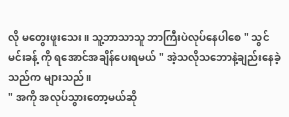လို မတွေးဖူးသေး။ သူ့ဘာသာသူ ဘာကြီးပဲလုပ်နေပါစေ " သွင်မင်းခန့် ကို ရအောင်အချိန်ပေးရမယ် " အဲ့သလိုသဘောနဲ့ချည်းနေခဲ့သည်က များသည်။
" အကို အလုပ်သွားတော့မယ်ဆို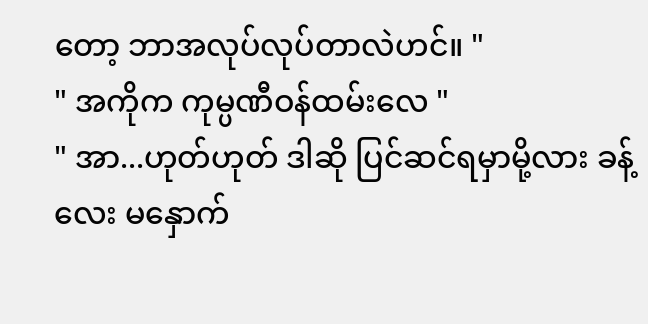တော့ ဘာအလုပ်လုပ်တာလဲဟင်။ "
" အကိုက ကုမ္ပဏီဝန်ထမ်းလေ "
" အာ...ဟုတ်ဟုတ် ဒါဆို ပြင်ဆင်ရမှာမို့လား ခန့်လေး မနှောက်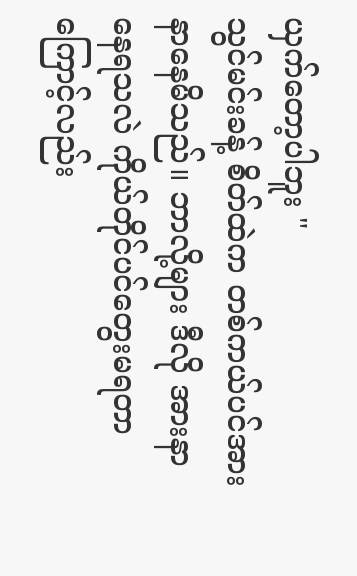ယှက်တော့ပါဘူး "
သွင်မင်းခန့် စိတ်ထဲက တစ်ကယ်ပင်အားနာနေမိသည်။ ဘာလို့များ ဒီလို အားနာနေရသလဲ ကိုယ်တိုင်ပင်တွေးမရတာကြောင့်လည်း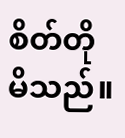စိတ်တိုမိသည်။